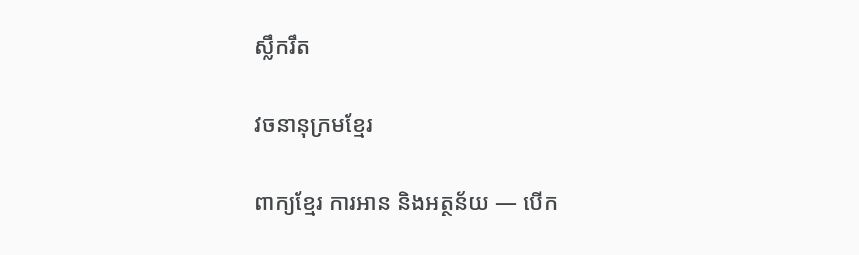ស្លឹករឹត

វចនានុក្រមខ្មែរ

ពាក្យខ្មែរ ការអាន និងអត្ថន័យ — បើក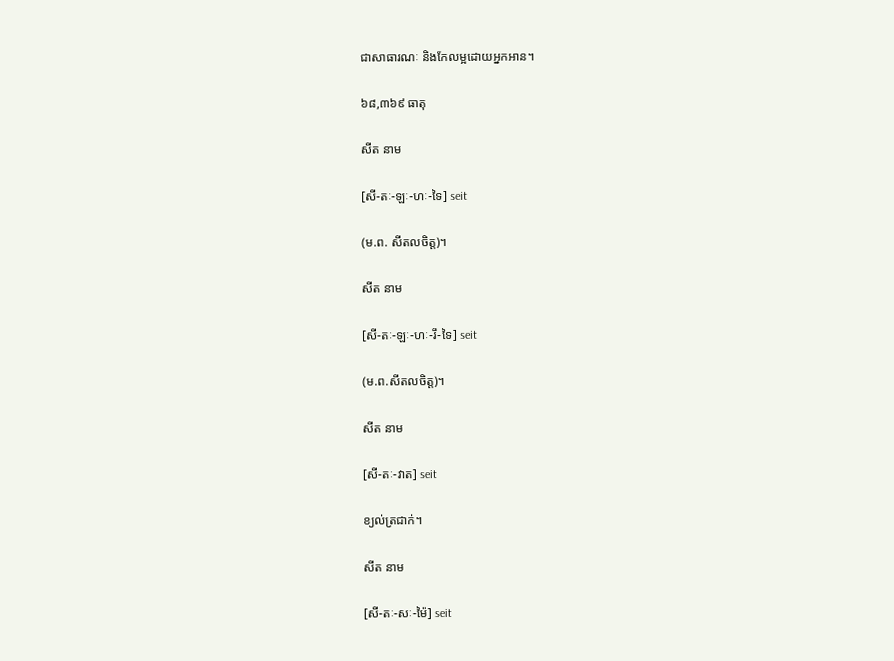ជាសាធារណៈ និងកែលម្អដោយអ្នកអាន។

៦៨,៣៦៩ ធាតុ

សីត នាម

[សី-តៈ-ឡៈ-ហៈ-ទៃ] seit

(ម.ព. សីតលចិត្ត)។

សីត នាម

[សី-តៈ-ឡៈ-ហៈ-រឹ-ទៃ] seit

(ម.ព.សីតលចិត្ត)។

សីត នាម

[សី-តៈ-វាត] seit

ខ្យល់ត្រជាក់។

សីត នាម

[សី-តៈ-សៈ-ម៉ៃ] seit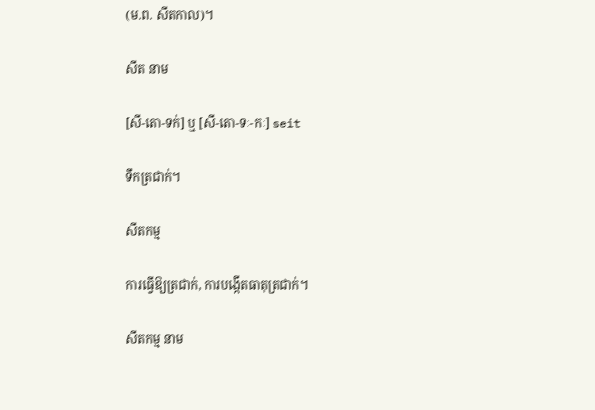(ម.ព. សីតកាល)។

សីត នាម

[សី-តោ-ទក់] ឬ [សី-តោ-ទៈ-កៈ] seit

ទឹកត្រជាក់។

សីតកម្ម

ការធ្វើឱ្យត្រជាក់, ការបង្កើតធាតុត្រជាក់។

សីតកម្ម នាម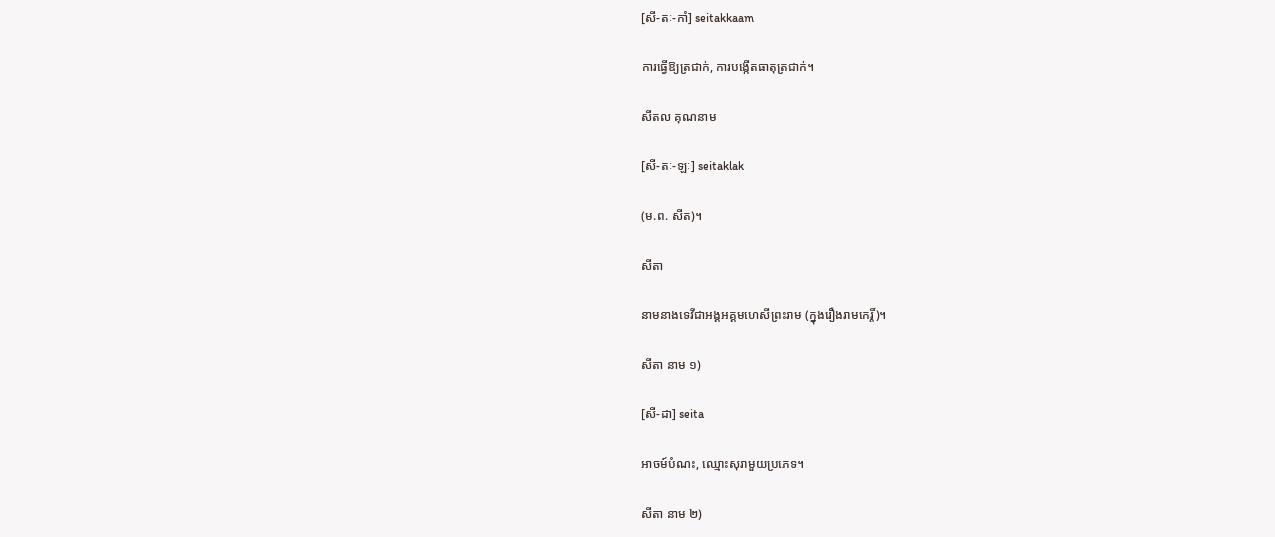[សី-តៈ-កាំ] seitakkaam

ការធ្វើឱ្យត្រជាក់, ការបង្កើតធាតុត្រជាក់។

សីតល គុណនាម

[សី-តៈ-ឡៈ] seitaklak

(ម.ព. សីត)។

សីតា

នាមនាងទេវីជាអង្គអគ្គមហេសីព្រះរាម (ក្នុងរឿងរាមកេរ្តិ៍)។

សីតា នាម ១)

[សី-ដា] seita

អាចម៍បំណះ, ឈ្មោះសុរាមួយប្រភេទ។

សីតា នាម ២)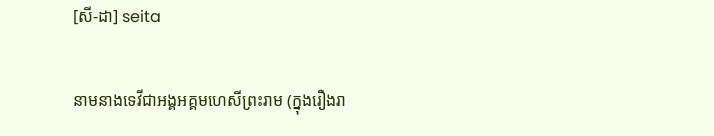[សី-ដា] seita

នាមនាងទេវីជាអង្គអគ្គមហេសីព្រះរាម (ក្នុងរឿងរា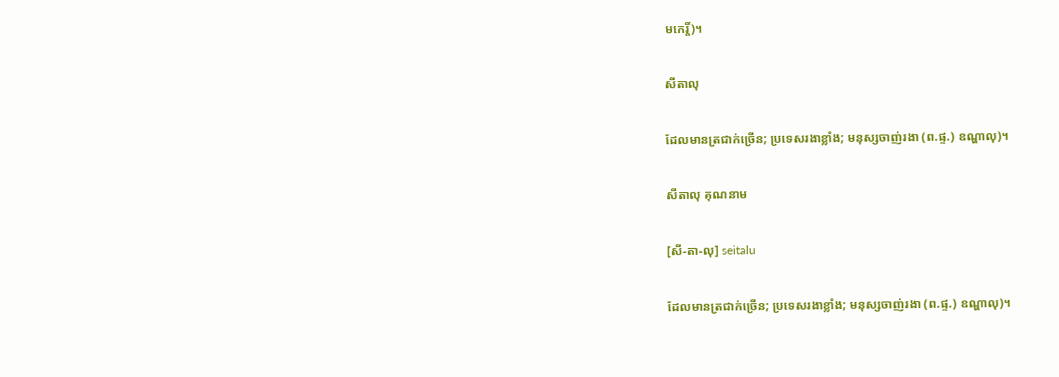មកេរ្តិ៍)។

សីតាលុ

ដែលមានត្រជាក់ច្រើន; ប្រទេសរងាខ្លាំង; មនុស្សចាញ់រងា (ព.ផ្ទ.) ឧណ្ហាលុ)។

សីតាលុ គុណនាម

[សី-តា-លុ] seitalu

ដែលមានត្រជាក់ច្រើន; ប្រទេសរងាខ្លាំង; មនុស្សចាញ់រងា (ព.ផ្ទ.) ឧណ្ហាលុ)។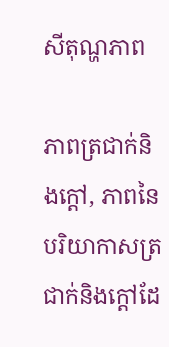សីតុណ្ហភាព

ភាពត្រជាក់និងក្ដៅ, ភាពនៃបរិយាកាសត្រជាក់និងក្ដៅដែ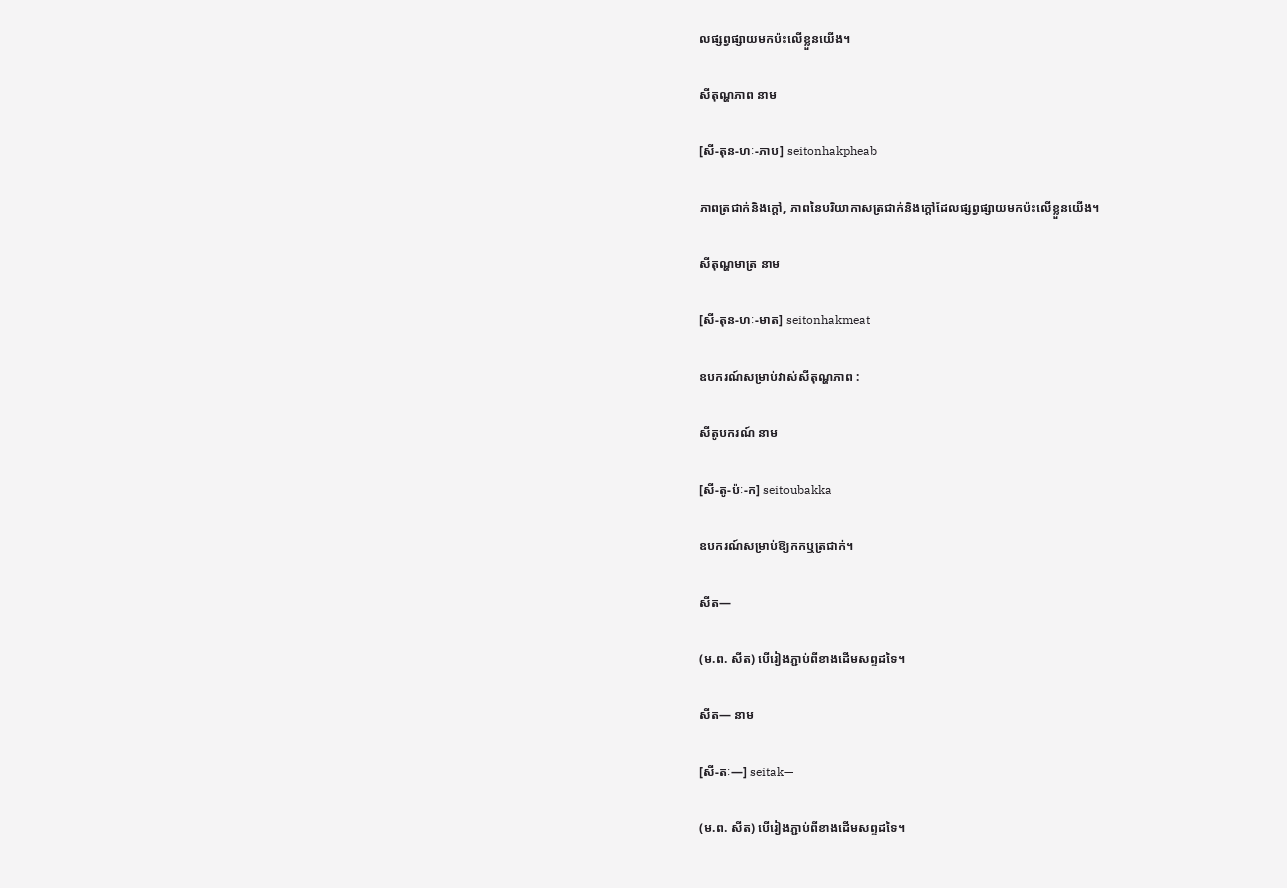លផ្សព្វផ្សាយមកប៉ះលើខ្លួនយើង។

សីតុណ្ហភាព នាម

[សី-តុន-ហៈ-ភាប] seitonhakpheab

ភាពត្រជាក់និងក្ដៅ, ភាពនៃបរិយាកាសត្រជាក់និងក្ដៅដែលផ្សព្វផ្សាយមកប៉ះលើខ្លួនយើង។

សីតុណ្ហមាត្រ នាម

[សី-តុន-ហៈ-មាត] seitonhakmeat

ឧបករណ៍សម្រាប់វាស់សីតុណ្ហភាព :

សីតូបករណ៍ នាម

[សី-តូ-ប៉ៈ-ក] seitoubakka

ឧបករណ៍សម្រាប់ឱ្យកកឬត្រជាក់។

សីត—

(ម.ព. សីត) បើរៀងភ្ជាប់ពីខាងដើមសព្ទដទៃ។

សីត— នាម

[សី-តៈ—] seitak—

(ម.ព. សីត) បើរៀងភ្ជាប់ពីខាងដើមសព្ទដទៃ។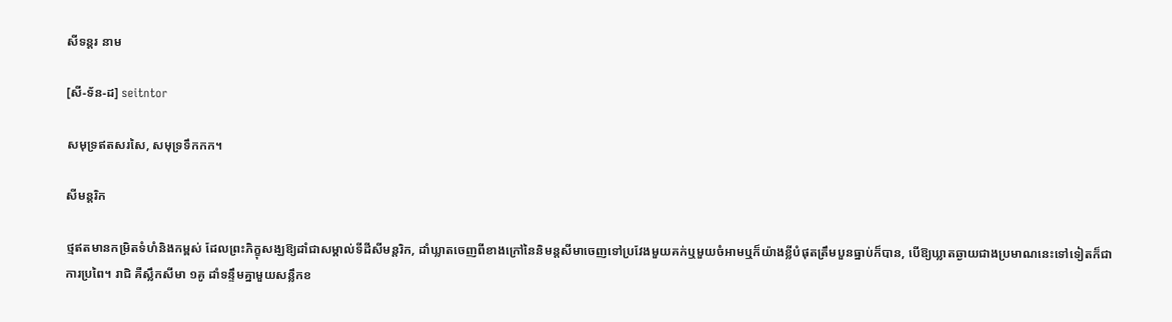សីទន្តរ នាម

[សី-ទ័ន-ដ] seitntor

សមុទ្រឥតសរសៃ, សមុទ្រទឹកកក។

សីមន្តរិក

ថ្មឥតមានកម្រិតទំហំនិងកម្ពស់ ដែលព្រះភិក្ខុសង្ឃឱ្យដាំជាសម្គាល់ទីដីសីមន្តរិក, ដាំឃ្លាតចេញពីខាងក្រៅនៃនិមន្តសីមាចេញទៅប្រវែងមួយគក់ឬមួយចំអាមឬក៏យ៉ាងខ្លីបំផុតត្រឹមបួនធ្នាប់ក៏បាន, បើឱ្យឃ្លាតឆ្ងាយជាងប្រមាណនេះទៅទៀតក៏ជាការប្រពៃ។ រាជិ គឺស្លឹកសីមា ១គូ ដាំទន្ទឹមគ្នាមួយសន្លឹកខ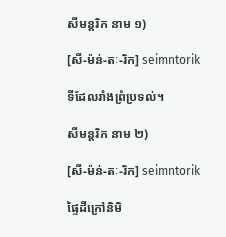សីមន្តរិក នាម ១)

[សី-ម៉ន់-តៈ-រិក] seimntorik

ទីដែលរាំងព្រំប្រទល់។

សីមន្តរិក នាម ២)

[សី-ម៉ន់-តៈ-រិក] seimntorik

ផ្ទៃដីក្រៅនិមិ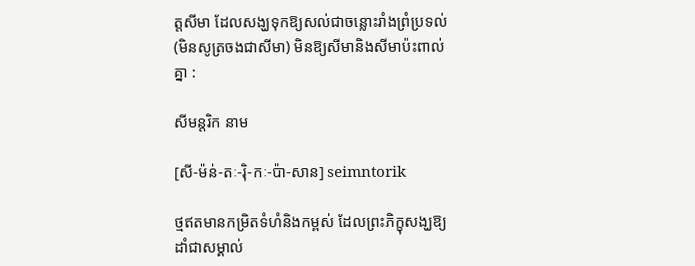ត្តសីមា ដែលសង្ឃទុកឱ្យសល់ជាចន្លោះរាំងព្រំប្រទល់ (មិនសូត្រចងជាសីមា) មិនឱ្យសីមានិងសីមាប៉ះពាល់គ្នា :

សីមន្តរិក នាម

[សី-ម៉ន់-តៈ-រ៉ិ-កៈ-ប៉ា-សាន] seimntorik

ថ្មឥតមានកម្រិតទំហំនិងកម្ពស់ ដែលព្រះភិក្ខុសង្ឃឱ្យដាំជាសម្គាល់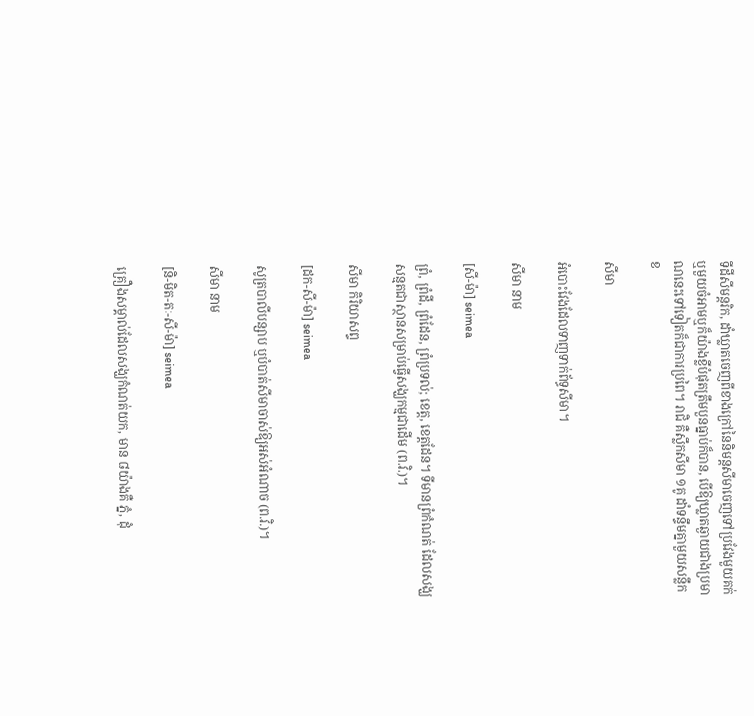ទីដីសីមន្តរិក, ដាំឃ្លាតចេញពីខាងក្រៅនៃនិមន្តសីមាចេញទៅប្រវែងមួយគក់ឬមួយចំអាមឬក៏យ៉ាងខ្លីបំផុតត្រឹមបួនធ្នាប់ក៏បាន, បើឱ្យឃ្លាតឆ្ងាយជាងប្រមាណនេះទៅទៀតក៏ជាការប្រពៃ។ រាជិ គឺស្លឹកសីមា ១គូ ដាំទន្ទឹមគ្នាមួយសន្លឹកខ

សីមា

អំបោះវែងដែលទាញទាក់ព័ទ្ធសីមា។

សីមា នាម

[សី-ម៉ា] seimea

ព្រំ, ព្រំដី, ព្រំដែន, ព្រំប្រទល់; ខេត្ត, ខេត្តដែន។ ទីមានព្រំកំណត់ ដែលសង្ឃសន្មតជាស្ថានសម្រាប់ធ្វើសង្ឃកម្មជាដើម (ព.វិ.)។

សីមា កិរិយាសព្ទ

[ដក-សី-ម៉ា] seimea

សូត្របាលីបន្សាប ឬបំបាត់សីមាចាស់ឱ្យអស់អំណាច (ព.វិ.)។

សីមា នាម

[និ-មិត-តៈ-សី-ម៉ា] seimea

គ្រឿងសម្គាល់ដែលសង្ឃកំណត់យក, មាន ៨យ៉ាងគឺ ភ្នំ, ដុំ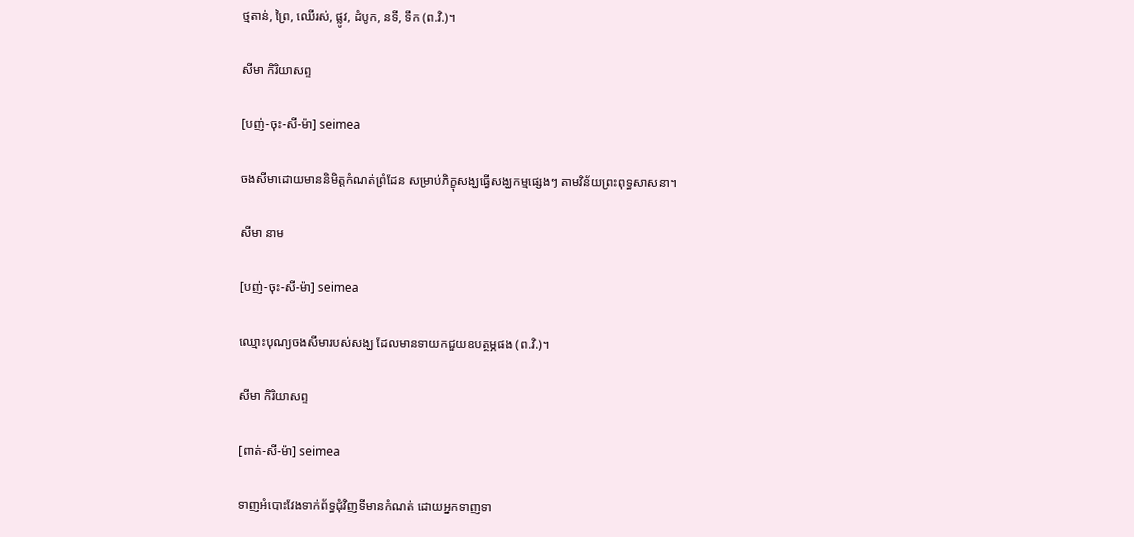ថ្មតាន់, ព្រៃ, ឈើរស់, ផ្លូវ, ដំបូក, នទី, ទឹក (ព.វិ.)។

សីមា កិរិយាសព្ទ

[បញ់-ចុះ-សី-ម៉ា] seimea

ចងសីមាដោយមាននិមិត្តកំណត់ព្រំដែន សម្រាប់ភិក្ខុសង្ឃធ្វើសង្ឃកម្មផ្សេងៗ តាមវិន័យព្រះពុទ្ធសាសនា។

សីមា នាម

[បញ់-ចុះ-សី-ម៉ា] seimea

ឈ្មោះបុណ្យចងសីមារបស់សង្ឃ ដែលមានទាយកជួយឧបត្ថម្ភផង (ព.វិ.)។

សីមា កិរិយាសព្ទ

[ពាត់-សី-ម៉ា] seimea

ទាញអំបោះវែងទាក់ព័ទ្ធជុំវិញទីមានកំណត់ ដោយអ្នកទាញទា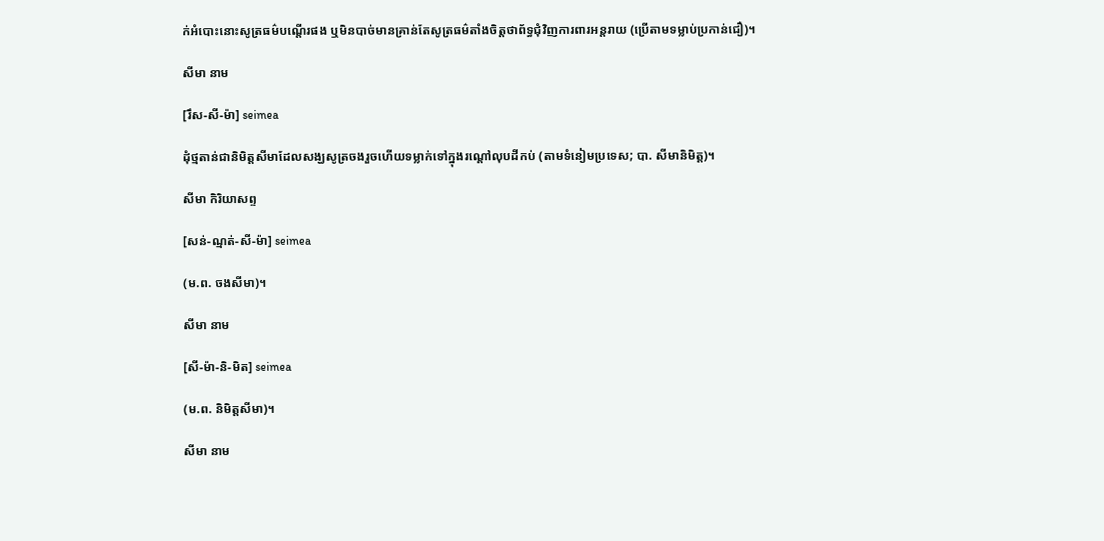ក់អំបោះនោះសូត្រធម៌បណ្ដើរផង ឬមិនបាច់មានគ្រាន់តែសូត្រធម៌តាំងចិត្តថាព័ទ្ធជុំវិញការពារអន្តរាយ (ប្រើតាមទម្លាប់ប្រកាន់ជឿ)។

សីមា នាម

[រឹស-សី-ម៉ា] seimea

ដុំថ្មតាន់ជានិមិត្តសីមាដែលសង្ឃសូត្រចងរួចហើយទម្លាក់ទៅក្នុងរណ្ដៅលុបដីកប់ (តាមទំនៀមប្រទេស; បា. សីមានិមិត្ត)។

សីមា កិរិយាសព្ទ

[សន់-ណ្មត់-សី-ម៉ា] seimea

(ម.ព. ចងសីមា)។

សីមា នាម

[សី-ម៉ា-និ-មិត] seimea

(ម.ព. និមិត្តសីមា)។

សីមា នាម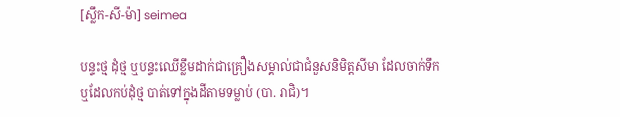[ស្លឹក-សី-ម៉ា] seimea

បន្ទះថ្ម ដុំថ្ម ឬបន្ទះឈើខ្លឹមដាក់ជាគ្រឿងសម្គាល់ជាជំនួសនិមិត្តសីមា ដែលចាក់ទឹកឬដែលកប់ដុំថ្ម បាត់ទៅក្នុងដីតាមទម្លាប់ (បា. រាជិ)។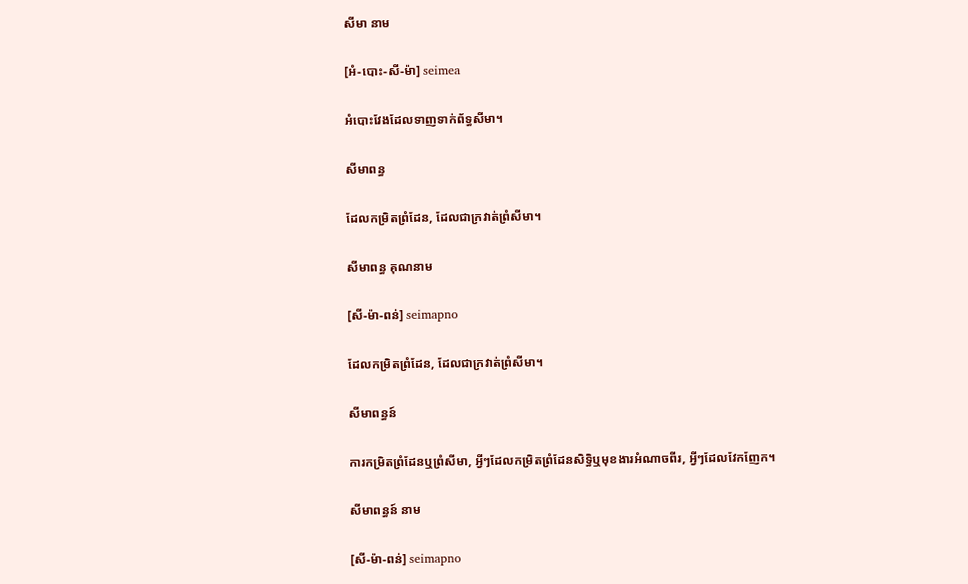សីមា នាម

[អំ-បោះ-សី-ម៉ា] seimea

អំបោះវែងដែលទាញទាក់ព័ទ្ធសីមា។

សីមាពន្ធ

ដែលកម្រិតព្រំដែន, ដែលជាក្រវាត់ព្រំសីមា។

សីមាពន្ធ គុណនាម

[សី-ម៉ា-ពន់] seimapno

ដែលកម្រិតព្រំដែន, ដែលជាក្រវាត់ព្រំសីមា។

សីមាពន្ធន៍

ការកម្រិតព្រំដែនឬព្រំសីមា, អ្វីៗដែលកម្រិតព្រំដែនសិទ្ធិឬមុខងារអំណាចពីរ, អ្វីៗដែលវែកញែក។

សីមាពន្ធន៍ នាម

[សី-ម៉ា-ពន់] seimapno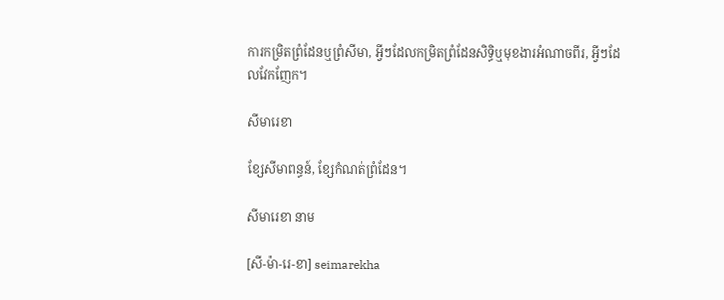ការកម្រិតព្រំដែនឬព្រំសីមា, អ្វីៗដែលកម្រិតព្រំដែនសិទ្ធិឬមុខងារអំណាចពីរ, អ្វីៗដែលវែកញែក។

សីមារេខា

ខ្សែសីមាពន្ធន៍, ខ្សែកំណត់ព្រំដែន។

សីមារេខា នាម

[សី-ម៉ា-រេ-ខា] seimarekha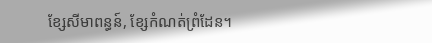ខ្សែសីមាពន្ធន៍, ខ្សែកំណត់ព្រំដែន។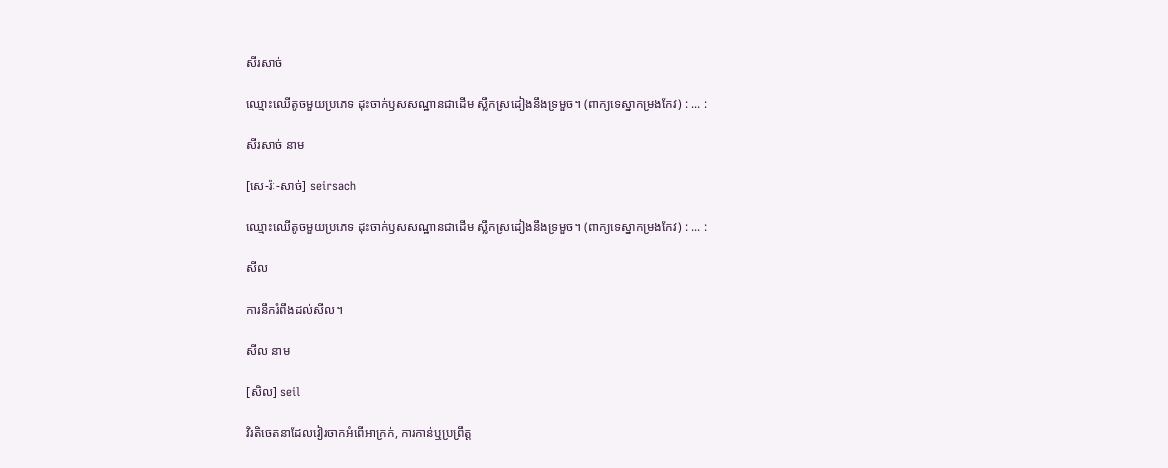សីរសាច់

ឈ្មោះឈើតូចមួយប្រភេទ ដុះចាក់ឫសសណ្ឋានជាដើម ស្លឹកស្រដៀងនឹងទ្រមួច។ (ពាក្យទេស្នាកម្រងកែវ) : ... :

សីរសាច់ នាម

[សេ-រ៉ៈ-សាច់] seirsach

ឈ្មោះឈើតូចមួយប្រភេទ ដុះចាក់ឫសសណ្ឋានជាដើម ស្លឹកស្រដៀងនឹងទ្រមួច។ (ពាក្យទេស្នាកម្រងកែវ) : ... :

សីល

ការនឹករំពឹងដល់សីល។

សីល នាម

[សិល] seil

វិរតិចេតនាដែលវៀរចាកអំពើអាក្រក់, ការកាន់ឬប្រព្រឹត្ត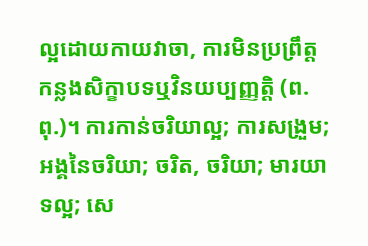ល្អដោយកាយវាចា, ការមិនប្រព្រឹត្តកន្លងសិក្ខាបទឬវិនយប្បញ្ញត្តិ (ព.ពុ.)។ ការកាន់ចរិយាល្អ; ការសង្រួម; អង្គនៃចរិយា; ចរិត, ចរិយា; មារយាទល្អ; សេ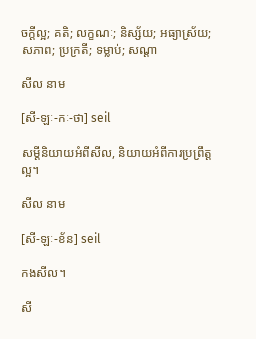ចក្ដីល្អ; គតិ; លក្ខណៈ; និស្ស័យ; អធ្យាស្រ័យ; សភាព; ប្រក្រតី; ទម្លាប់; សណ្ដា

សីល នាម

[សី-ឡៈ-កៈ-ថា] seil

សម្ដីនិយាយអំពីសីល, និយាយអំពីការប្រព្រឹត្តល្អ។

សីល នាម

[សី-ឡៈ-ខ័ន] seil

កងសីល។

សី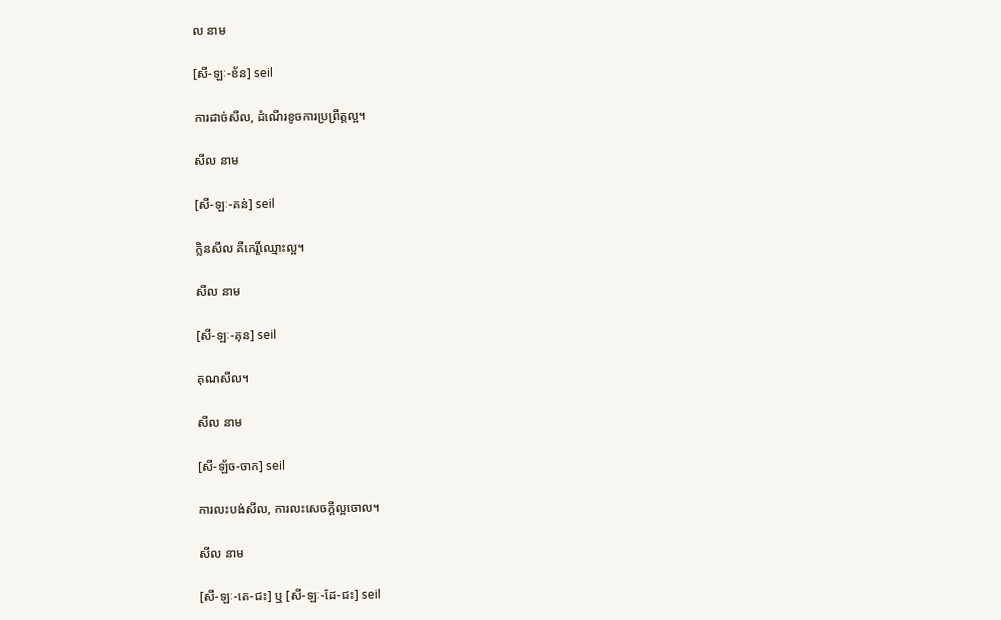ល នាម

[សី-ឡៈ-ខ័ន] seil

ការដាច់សីល, ដំណើរខូចការប្រព្រឹត្តល្អ។

សីល នាម

[សី-ឡៈ-គន់] seil

ក្លិនសីល គឺកេរ្តិ៍ឈ្មោះល្អ។

សីល នាម

[សី-ឡៈ-គុន] seil

គុណសីល។

សីល នាម

[សី-ឡ័ច-ចាក] seil

ការលះបង់សីល, ការលះសេចក្ដីល្អចោល។

សីល នាម

[សី-ឡៈ-តេ-ជះ] ឬ [សី-ឡៈ-ដែ-ជះ] seil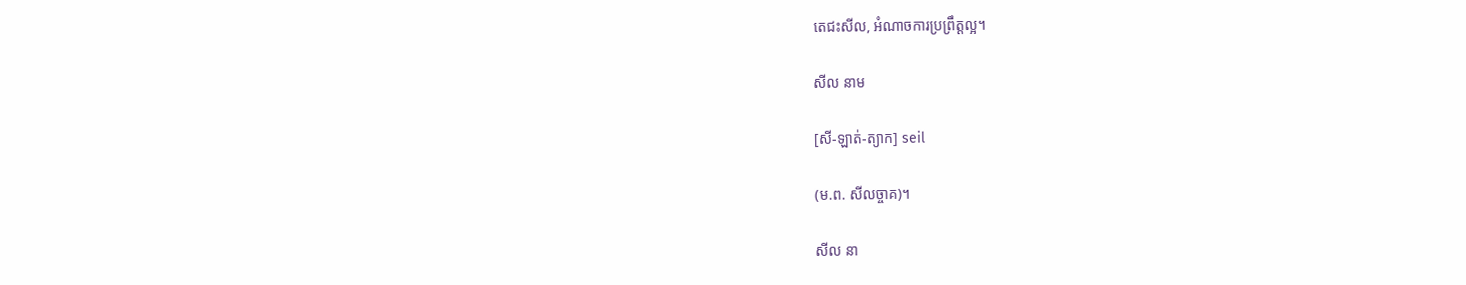តេជះសីល, អំណាចការប្រព្រឹត្តល្អ។

សីល នាម

[សី-ឡាត់-ត្យាក] seil

(ម.ព. សីលច្ចាគ)។

សីល នា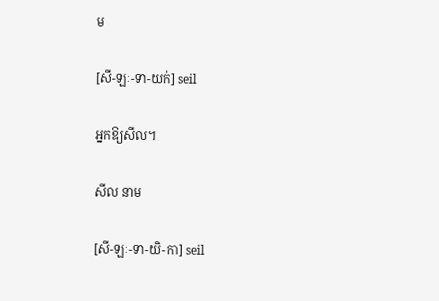ម

[សី-ឡៈ-ទា-យក់] seil

អ្នកឱ្យសីល។

សីល នាម

[សី-ឡៈ-ទា-យិ-កា] seil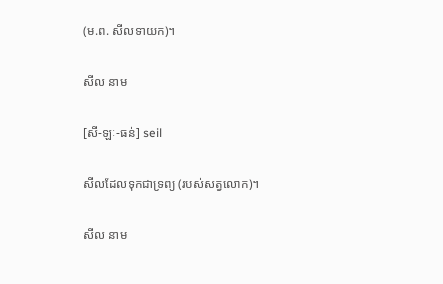(ម.ព. សីលទាយក)។

សីល នាម

[សី-ឡៈ-ធន់] seil

សីលដែលទុកជាទ្រព្យ (របស់សត្វលោក)។

សីល នាម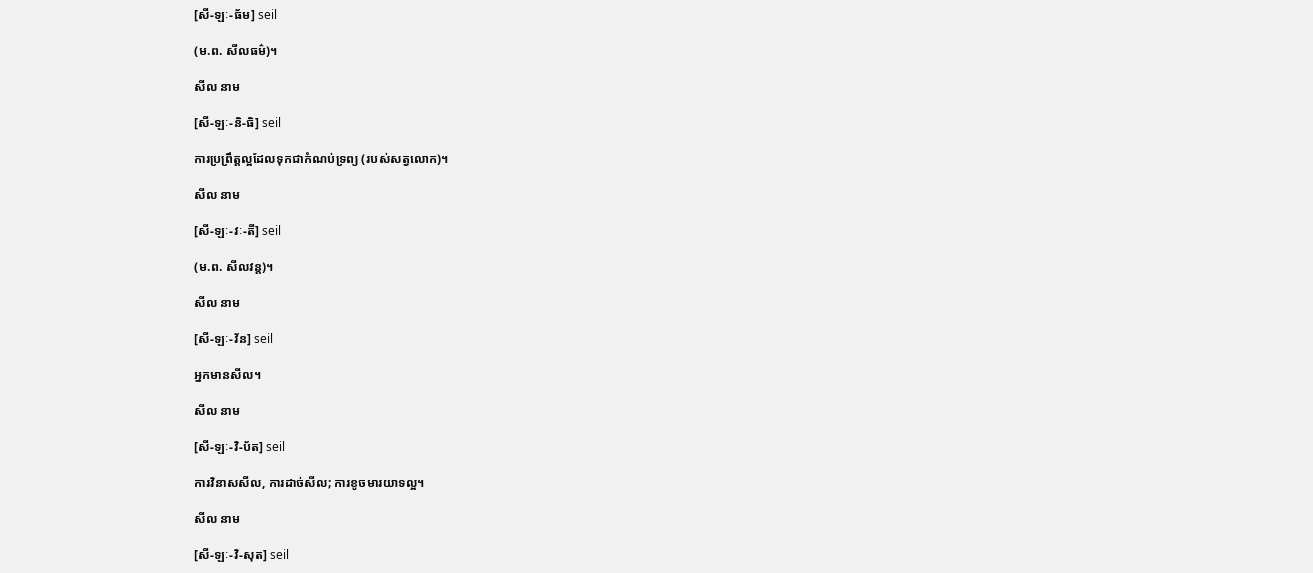[សី-ឡៈ-ធ័ម] seil

(ម.ព. សីលធម៌)។

សីល នាម

[សី-ឡៈ-និ-ធិ] seil

ការប្រព្រឹត្តល្អដែលទុកជាកំណប់ទ្រព្យ (របស់សត្វលោក)។

សីល នាម

[សី-ឡៈ-វៈ-តី] seil

(ម.ព. សីលវន្ត)។

សីល នាម

[សី-ឡៈ-វ័ន] seil

អ្នកមានសីល។

សីល នាម

[សី-ឡៈ-វិ-ប័ត] seil

ការវិនាសសីល, ការដាច់សីល; ការខូចមារយាទល្អ។

សីល នាម

[សី-ឡៈ-វិ-សុត] seil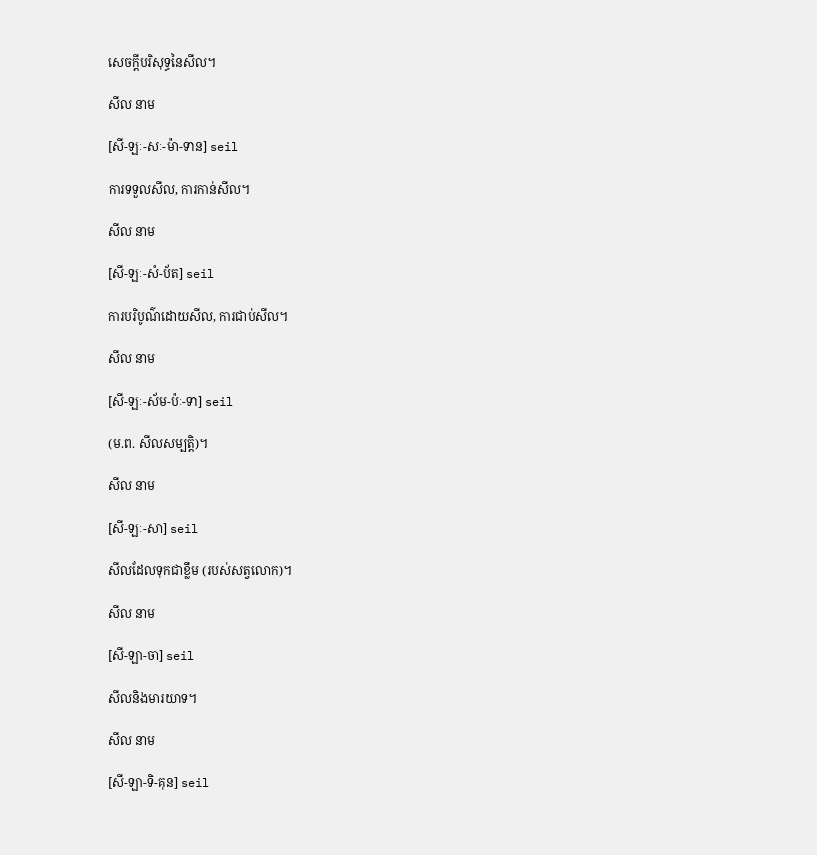សេចក្ដីបរិសុទ្ធនៃសីល។

សីល នាម

[សី-ឡៈ-សៈ-ម៉ា-ទាន] seil

ការទទួលសីល, ការកាន់សីល។

សីល នាម

[សី-ឡៈ-សំ-ប័ត] seil

ការបរិបូណ៌ដោយសីល, ការជាប់សីល។

សីល នាម

[សី-ឡៈ-ស័ម-ប៉ៈ-ទា] seil

(ម.ព. សីលសម្បត្តិ)។

សីល នាម

[សី-ឡៈ-សា] seil

សីលដែលទុកជាខ្លឹម (របស់សត្វលោក)។

សីល នាម

[សី-ឡា-ចា] seil

សីលនិងមារយាទ។

សីល នាម

[សី-ឡា-ទិ-គុន] seil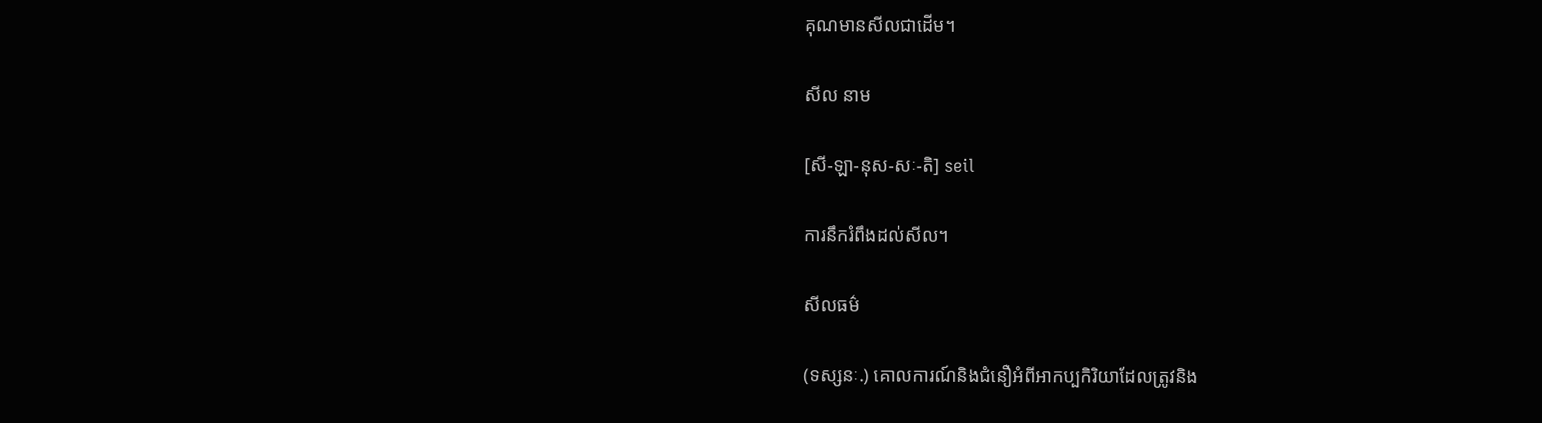គុណមានសីលជាដើម។

សីល នាម

[សី-ឡា-នុស-សៈ-តិ] seil

ការនឹករំពឹងដល់សីល។

សីលធម៌

(ទស្សនៈ.) គោលការណ៍និងជំនឿអំពីអាកប្បកិរិយាដែលត្រូវនិង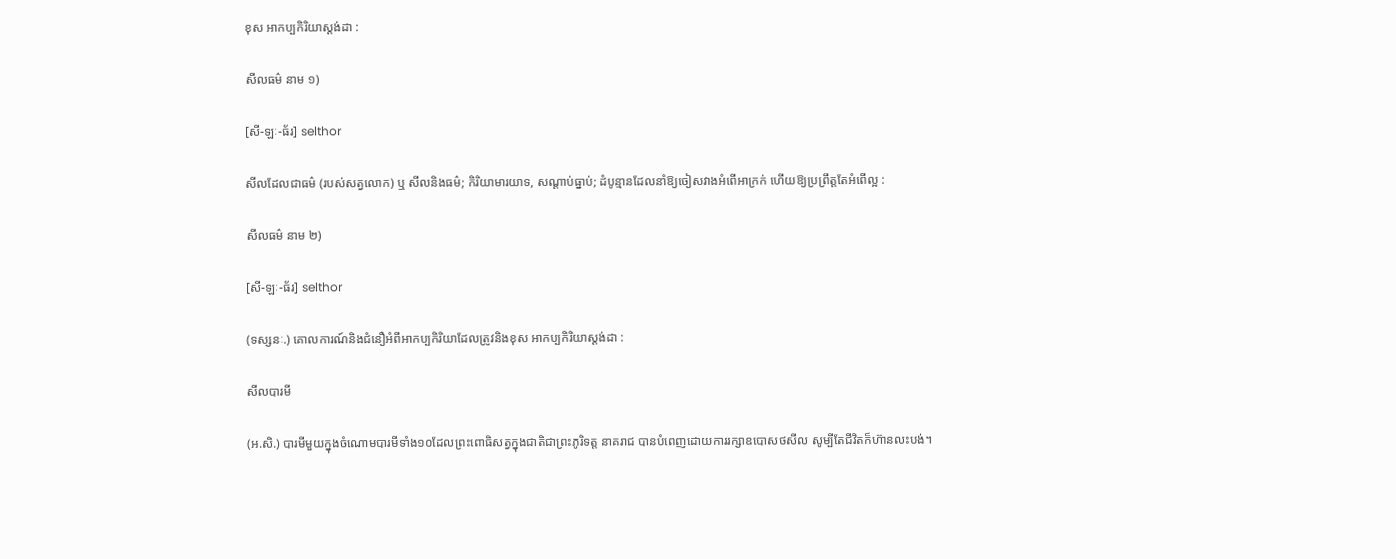ខុស អាកប្បកិរិយាស្តង់ដា :

សីលធម៌ នាម ១)

[សី-ឡៈ-ធ័រ] selthor

សីលដែលជាធម៌ (របស់សត្វលោក) ឬ សីលនិងធម៌; កិរិយាមារយាទ, សណ្ដាប់ធ្នាប់; ដំបូន្មានដែលនាំឱ្យចៀសវាងអំពើអាក្រក់ ហើយឱ្យប្រព្រឹត្តតែអំពើល្អ :

សីលធម៌ នាម ២)

[សី-ឡៈ-ធ័រ] selthor

(ទស្សនៈ.) គោលការណ៍និងជំនឿអំពីអាកប្បកិរិយាដែលត្រូវនិងខុស អាកប្បកិរិយាស្តង់ដា :

សីលបារមី

(អ.សិ.) បារមីមួយក្នុងចំណោមបារមីទាំង១០ដែលព្រះពោធិសត្វក្នុងជាតិជាព្រះភូរិទត្ត នាគរាជ បានបំពេញដោយការរក្សាឧបោសថសីល សូម្បីតែជីវិតក៏ហ៊ានលះបង់។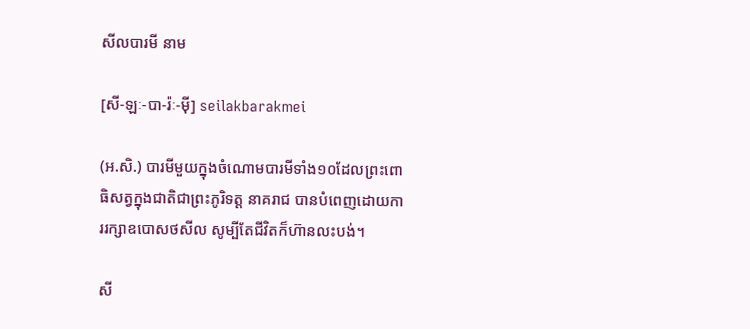សីលបារមី នាម

[សី-ឡៈ-បា-រ៉ៈ-ម៉ី] seilakbarakmei

(អ.សិ.) បារមីមួយក្នុងចំណោមបារមីទាំង១០ដែលព្រះពោធិសត្វក្នុងជាតិជាព្រះភូរិទត្ត នាគរាជ បានបំពេញដោយការរក្សាឧបោសថសីល សូម្បីតែជីវិតក៏ហ៊ានលះបង់។

សី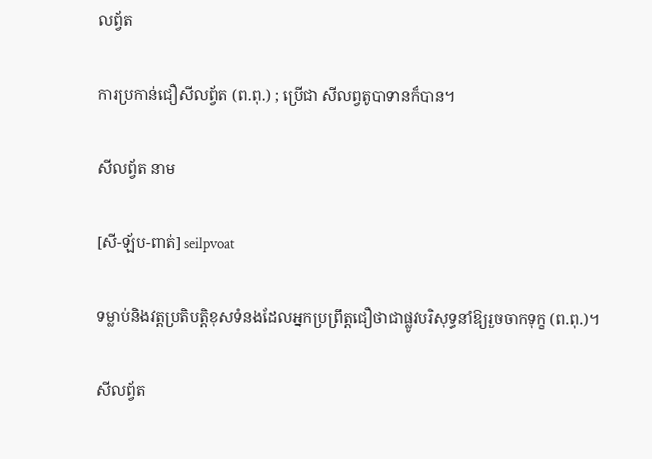លព្វ័ត

ការប្រកាន់ជឿសីលព្វ័ត (ព.ពុ.) ; ប្រើជា សីលព្វតូបាទានក៏បាន។

សីលព្វ័ត នាម

[សី-ឡ័ប-ពាត់] seilpvoat

ទម្លាប់និងវត្តប្រតិបត្តិខុសទំនងដែលអ្នកប្រព្រឹត្តជឿថាជាផ្លូវបរិសុទ្ធនាំឱ្យរួចចាកទុក្ខ (ព.ពុ.)។

សីលព្វ័ត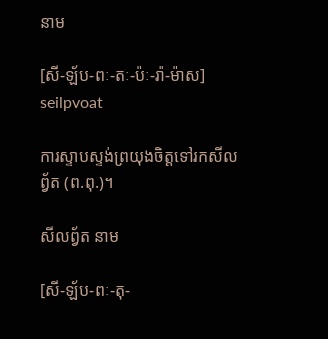នាម

[សី-ឡ័ប-ពៈ-តៈ-ប៉ៈ-រ៉ា-ម៉ាស] seilpvoat

ការស្ទាបស្ទង់ព្រយុងចិត្តទៅរកសីលព្វ័ត (ព.ពុ.)។

សីលព្វ័ត នាម

[សី-ឡ័ប-ពៈ-តុ-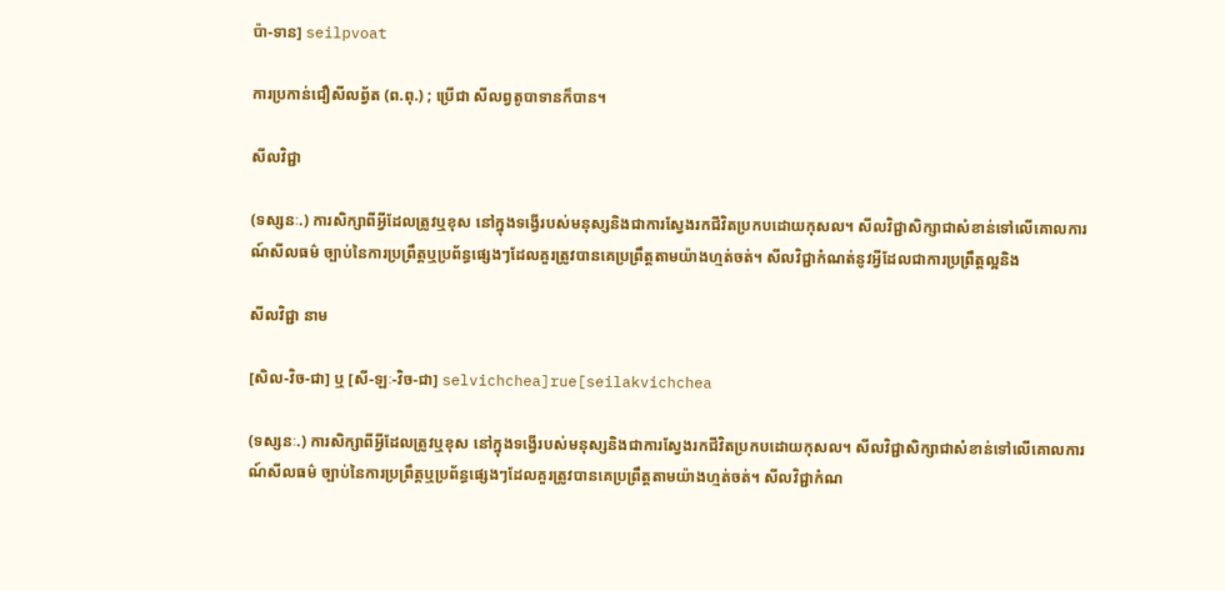ប៉ា-ទាន] seilpvoat

ការប្រកាន់ជឿសីលព្វ័ត (ព.ពុ.) ; ប្រើជា សីលព្វតូបាទានក៏បាន។

សីលវិជ្ជា

(ទស្សនៈ.) ការសិក្សាពីអ្វីដែលត្រូវឬខុស នៅក្នុងទង្វើរបស់មនុស្សនិងជាការស្វែងរកជីវិតប្រកបដោយកុសល។ សីលវិជ្ជាសិក្សាជាសំខាន់ទៅលើគោលការណ៍សីលធម៌ ច្បាប់នៃការប្រព្រឹត្តឬប្រព័ន្ធផ្សេងៗដែលគួរត្រូវបានគេប្រព្រឹត្តតាមយ៉ាងហ្មត់ចត់។ សីលវិជ្ជាកំណត់នូវអ្វីដែលជាការប្រព្រឹត្តល្អនិង

សីលវិជ្ជា នាម

[សិល-វិច-ជា] ឬ [សី-ឡៈ-វិច-ជា] selvichchea]rue[seilakvichchea

(ទស្សនៈ.) ការសិក្សាពីអ្វីដែលត្រូវឬខុស នៅក្នុងទង្វើរបស់មនុស្សនិងជាការស្វែងរកជីវិតប្រកបដោយកុសល។ សីលវិជ្ជាសិក្សាជាសំខាន់ទៅលើគោលការណ៍សីលធម៌ ច្បាប់នៃការប្រព្រឹត្តឬប្រព័ន្ធផ្សេងៗដែលគួរត្រូវបានគេប្រព្រឹត្តតាមយ៉ាងហ្មត់ចត់។ សីលវិជ្ជាកំណ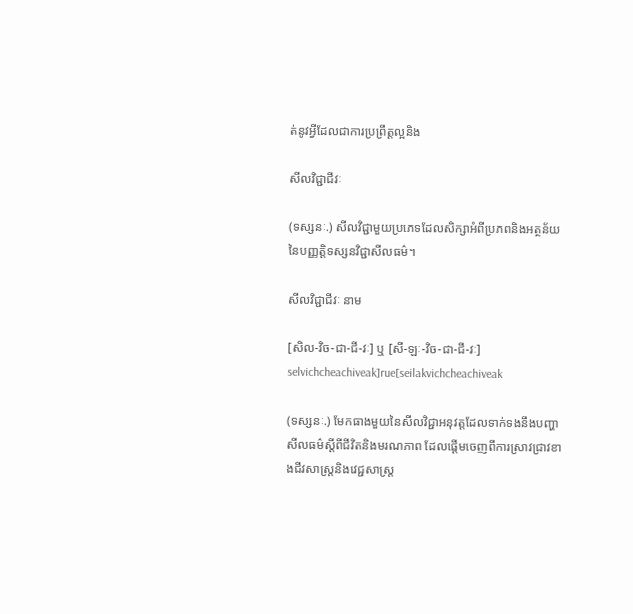ត់នូវអ្វីដែលជាការប្រព្រឹត្តល្អនិង

សីលវិជ្ជាជីវៈ

(ទស្សនៈ.) សីលវិជ្ជាមួយប្រភេទដែលសិក្សាអំពីប្រភពនិងអត្ថន័យនៃបញ្ញត្តិទស្សនវិជ្ជាសីលធម៌។

សីលវិជ្ជាជីវៈ នាម

[សិល-វិច-ជា-ជី-វៈ] ឬ [សី-ឡៈ-វិច-ជា-ជី-វៈ] selvichcheachiveak]rue[seilakvichcheachiveak

(ទស្សនៈ.) មែកធាងមួយនៃសីលវិជ្ជាអនុវត្តដែលទាក់ទងនឹងបញ្ហាសីលធម៌ស្ដីពីជីវិតនិងមរណភាព ដែលផ្ដើមចេញពីការស្រាវជ្រាវខាងជីវសាស្ត្រនិងវេជ្ជសាស្ត្រ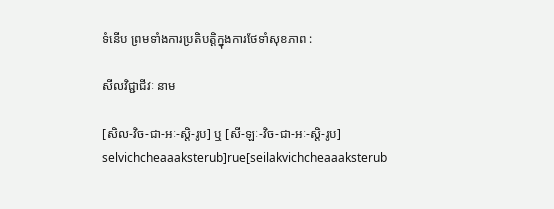ទំនើប ព្រមទាំងការប្រតិបត្តិក្នុងការថែទាំសុខភាព :

សីលវិជ្ជាជីវៈ នាម

[សិល-វិច-ជា-អៈ-ស្តិ-រូប] ឬ [សី-ឡៈ-វិច-ជា-អៈ-ស្តិ-រូប] selvichcheaaaksterub]rue[seilakvichcheaaaksterub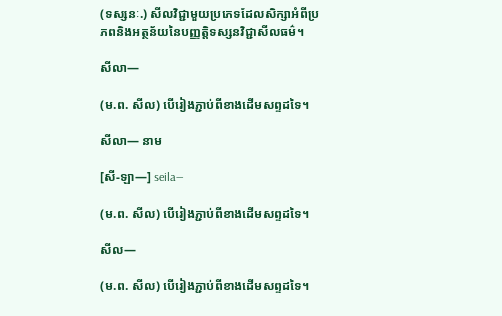(ទស្សនៈ.) សីលវិជ្ជាមួយប្រភេទដែលសិក្សាអំពីប្រភពនិងអត្ថន័យនៃបញ្ញត្តិទស្សនវិជ្ជាសីលធម៌។

សីលា—

(ម.ព. សីល) បើរៀងភ្ជាប់ពីខាងដើមសព្ទដទៃ។

សីលា— នាម

[សី-ឡា—] seila—

(ម.ព. សីល) បើរៀងភ្ជាប់ពីខាងដើមសព្ទដទៃ។

សីល—

(ម.ព. សីល) បើរៀងភ្ជាប់ពីខាងដើមសព្ទដទៃ។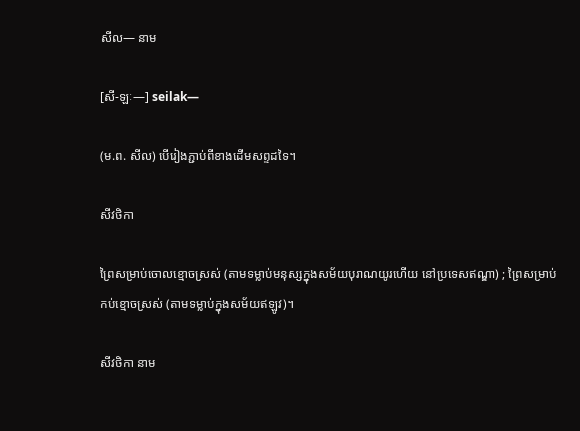សីល— នាម

[សី-ឡៈ—] seilak—

(ម.ព. សីល) បើរៀងភ្ជាប់ពីខាងដើមសព្ទដទៃ។

សីវថិកា

ព្រៃសម្រាប់ចោលខ្មោចស្រស់ (តាមទម្លាប់មនុស្សក្នុងសម័យបុរាណយូរហើយ នៅប្រទេសឥណ្ឌា) ; ព្រៃសម្រាប់កប់ខ្មោចស្រស់ (តាមទម្លាប់ក្នុងសម័យឥឡូវ)។

សីវថិកា នាម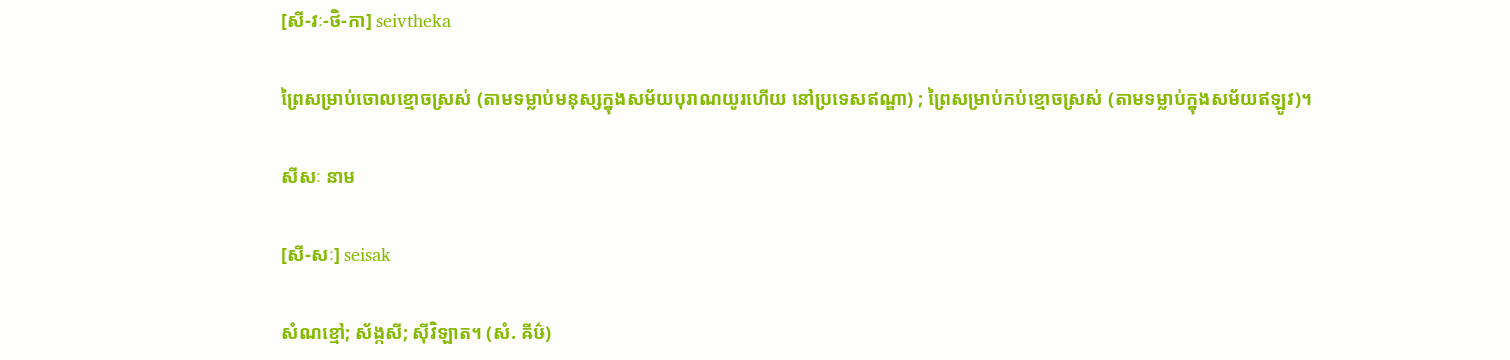[សី-វៈ-ថិ-កា] seivtheka

ព្រៃសម្រាប់ចោលខ្មោចស្រស់ (តាមទម្លាប់មនុស្សក្នុងសម័យបុរាណយូរហើយ នៅប្រទេសឥណ្ឌា) ; ព្រៃសម្រាប់កប់ខ្មោចស្រស់ (តាមទម្លាប់ក្នុងសម័យឥឡូវ)។

សីសៈ នាម

[សី-សៈ] seisak

សំណខ្មៅ; ស័ង្កសី; ស៊ីវិឡាត។ (សំ. ឝីឞ៌)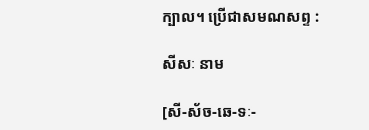ក្បាល។ ប្រើជាសមណសព្ទ :

សីសៈ នាម

[សី-ស័ច-ឆេ-ទៈ-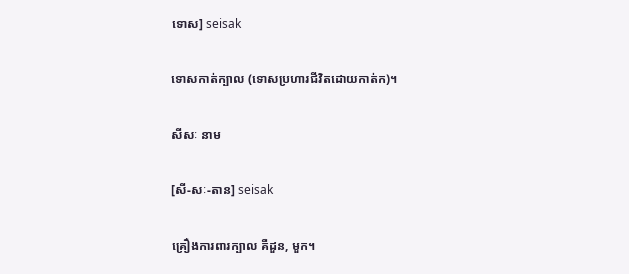ទោស] seisak

ទោសកាត់ក្បាល (ទោសប្រហារជីវិតដោយកាត់ក)។

សីសៈ នាម

[សី-សៈ-តាន] seisak

គ្រឿងការពារក្បាល គឺដួន, មួក។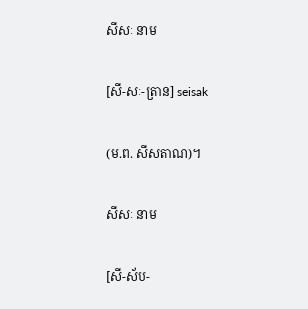សីសៈ នាម

[សី-សៈ-ត្រាន] seisak

(ម.ព. សីសតាណ)។

សីសៈ នាម

[សី-ស័ប-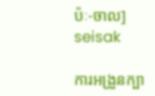ប៉ៈ-ចាល] seisak

ការអង្រួនក្បា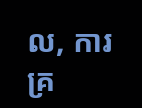ល, ការគ្រ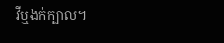វីឬងក់ក្បាល។